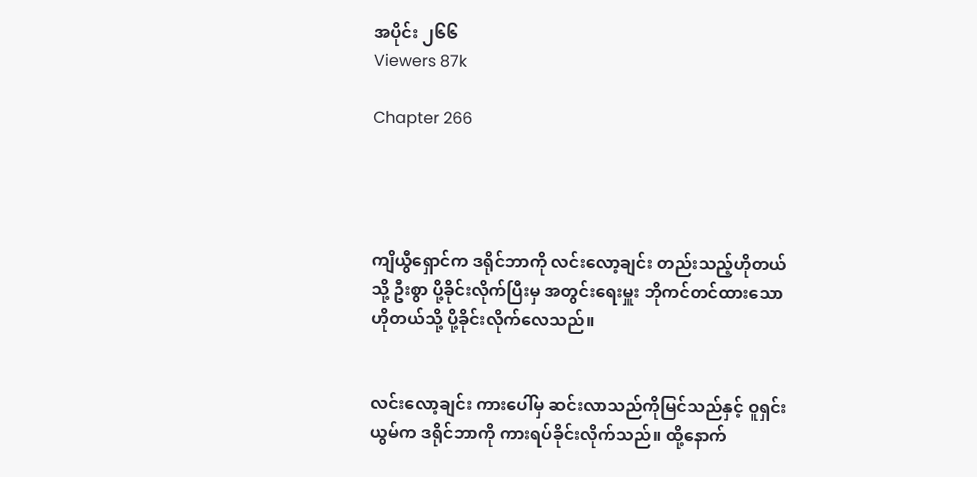အပိုင်း ၂၆၆
Viewers 87k

Chapter 266




ကျိယွီရှောင်က ဒရိုင်ဘာကို လင်းလော့ချင်း တည်းသည့်‌ဟိုတယ်သို့ ဦးစွာ ပို့ခိုင်းလိုက်ပြီးမှ အတွင်းရေးမှူး ဘိုကင်တင်ထားသော ဟိုတယ်သို့ ပို့ခိုင်းလိုက်လေသည်။


လင်းလော့ချင်း ကားပေါ်မှ ဆင်းလာသည်ကိုမြင်သည်နှင့် ဝူရှင်းယွမ်က ဒရိုင်ဘာကို ကားရပ်ခိုင်းလိုက်သည်။ ထို့နောက်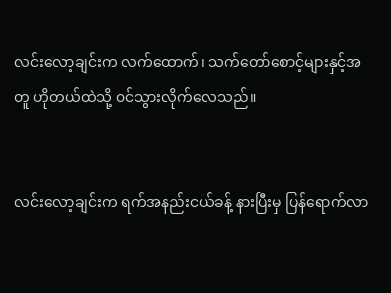လင်းလော့ချင်းက လက်‌ထောက်၊ သက်တော်စောင့်များနှင့်အတူ ဟိုတယ်ထဲသို့ ၀င်သွားလိုက်လေသည်။


လင်းလော့ချင်းက ရက်အနည်းငယ်ခန့် နားပြီးမှ ပြန်ရောက်လာ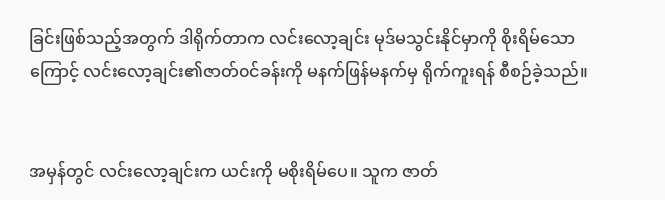ခြင်းဖြစ်သည့်အတွက် ဒါရိုက်တာက လင်းလော့ချင်း မုဒ်မသွင်းနိုင်မှာကို စိုးရိမ်သောကြောင့် လင်းလော့ချင်း၏ဇာတ်၀င်ခန်းကို မနက်ဖြန်မနက်မှ ရိုက်ကူးရန် စီစဉ်ခဲ့သည်။


အမှန်တွင် လင်းလော့ချင်းက ယင်းကို မစိုးရိမ်ပေ။ သူက ဇာတ်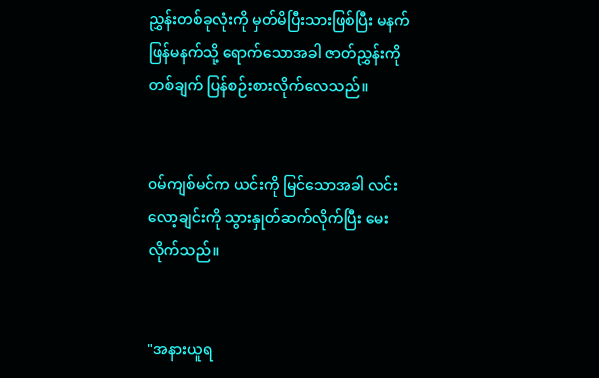ညွှန်းတစ်ခုလုံးကို မှတ်မိပြီးသားဖြစ်ပြီး မနက်ဖြန်မနက်သို့ ရောက်သောအခါ ဇာတ်ညွှန်းကို တစ်ချက် ပြန်စဉ်းစားလိုက်လေသည်။


၀မ်ကျစ်မင်က ယင်းကို မြင်သောအခါ လင်းလော့ချင်းကို သွားနှုတ်ဆက်လိုက်ပြီး မေးလိုက်သည်။


"အနားယူရ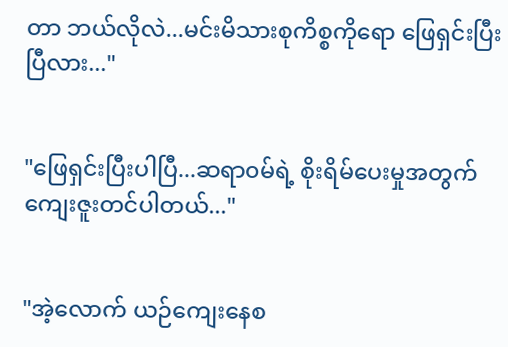တာ ဘယ်လိုလဲ...မင်းမိသားစုကိစ္စကို‌ရော ဖြေရှင်းပြီးပြီလား..."


"ဖြေရှင်းပြီးပါပြီ...ဆရာ၀မ်ရဲ့ စိုးရိမ်ပေးမှုအတွက် ကျေးဇူးတင်ပါတယ်..."


"အဲ့လောက် ယဉ်ကျေးနေစ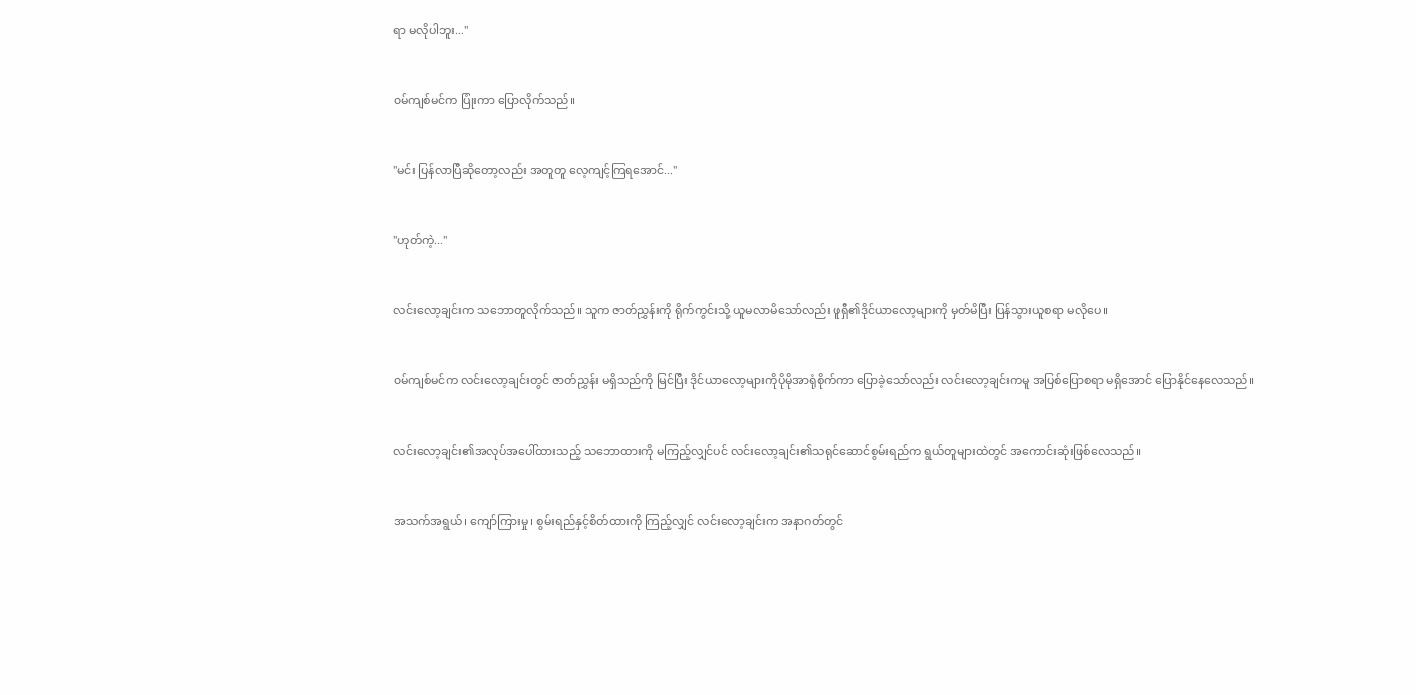ရာ မလိုပါဘူး..."


၀မ်ကျစ်မင်က ပြုံးကာ ပြောလိုက်သည်။


"မင်း ပြန်လာပြီဆိုတော့လည်း အတူတူ လေ့ကျင့်ကြရအောင်..."


"ဟုတ်ကဲ့..."


လင်းလော့ချင်းက သဘောတူလိုက်သည်။ သူက ဇာတ်ညွှန်းကို ရိုက်ကွင်းသို့ ယူမလာမိသော်လည်း ဖူရှီ၏ဒိုင်ယာလော့များကို မှတ်မိပြီး ပြန်သွားယူစရာ မလိုပေ။


၀မ်ကျစ်မင်က လင်းလော့ချင်းတွင် ဇာတ်ညွှန်း မရှိသည်ကို မြင်ပြီး ဒိုင်ယာလော့များကိုပိုမိုအာရုံစိုက်ကာ ပြောခဲ့သော်လည်း လင်းလော့ချင်းကမူ အပြစ်ပြောစရာ မရှိအောင် ပြောနိုင်နေလေသည်။


လင်းလော့ချင်း၏အလုပ်အပေါ်ထားသည့် သဘောထားကို မကြည့်လျှင်ပင် လင်းလော့ချင်း၏သရုင်ဆောင်စွမ်းရည်က ရွယ်တူများထဲတွင် အကောင်း‌ဆုံးဖြစ်လေသည်။


အသက်အရွယ်၊ ကျော်ကြားမှု၊ စွမ်းရည်နှင့်စိတ်ထားကို ကြည့်လျှင် လင်းလော့ချင်းက အနာဂတ်တွင်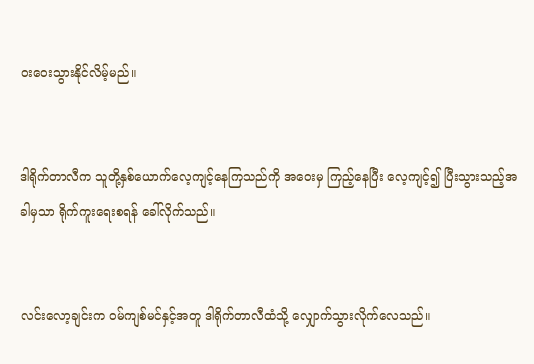၀းဝေးသွားနိုင်လိမ့်မည်။


ဒါရိုက်တာလီက သူတို့နှစ်ယောက်လေ့ကျင့်နေကြသည်ကို အဝေးမှ ကြည့်နေပြီး လေ့ကျင့်၍ ပြီးသွားသည့်အခါမှသာ ရိုက်ကူးရေးစရန် ခေါ်လိုက်သည်။


လင်းလော့ချင်းက ၀မ်ကျစ်မင်နှင့်အတူ ဒါရိုက်တာလီထံသို့ လျှောက်သွားလိုက်လေသည်။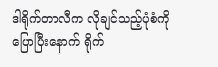ဒါရိုက်တာလီက လိုချင်သည့်ပုံစံကို ပြောပြီးနောက် ရိုက်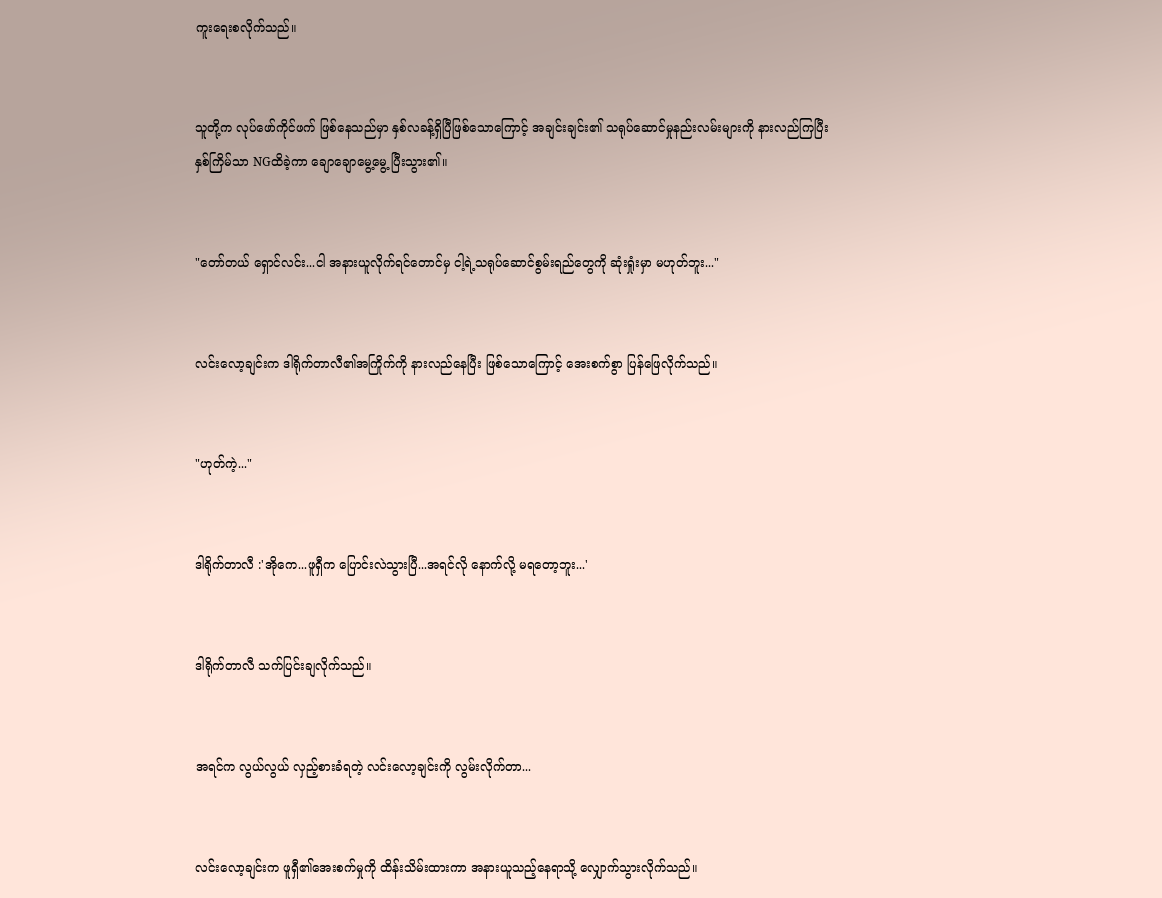ကူးရေးစလိုက်သည်။


သူတို့က လုပ်ဖော်ကိုင်ဖက် ဖြစ်နေသည်မှာ နှစ်လခန့်ရှိပြီဖြစ်‌သောကြောင့် အချင်းချင်း၏ သရုပ်ဆောင်မှုနည်းလမ်းများကို နားလည်ကြပြီး နှစ်ကြိမ်သာ NGထိခဲ့ကာ ချောချောမွေ့‌မွေ့ ပြီးသွား၏။


"တော်တယ် ရှောင်လင်း...ငါ အနားယူလိုက်ရင်တောင်မှ ငါ့ရဲ့သရုပ်ဆောင်စွမ်းရည်တွေကို ဆုံးရှုံးမှာ မဟုတ်ဘူး..."


လင်းလော့ချင်းက ဒါရိုက်တာလီ၏အကြိုက်ကို နားလည်နေပြီး ဖြစ်သောကြောင့် အေးစက်စွာ ပြန်ဖြေလိုက်သည်။


"ဟုတ်ကဲ့..."


ဒါရိုက်တာလီ :'အိုကေ...ဖူရှီက ပြောင်းလဲသွားပြီ...အရင်လို နောက်လို့ မရတော့ဘူး...'


ဒါရိုက်တာလီ သက်ပြင်းချလိုက်သည်။


အရင်က လွယ်လွယ် လှည့်စားခံရတဲ့ လင်းလော့ချင်းကို လွမ်းလိုက်တာ...


လင်းလော့ချင်းက ဖူရှီ၏အေးစက်မှုကို ထိန်းသိမ်းထားကာ အနားယူသည့်နေရာသို့ လျှောက်သွားလိုက်သည်။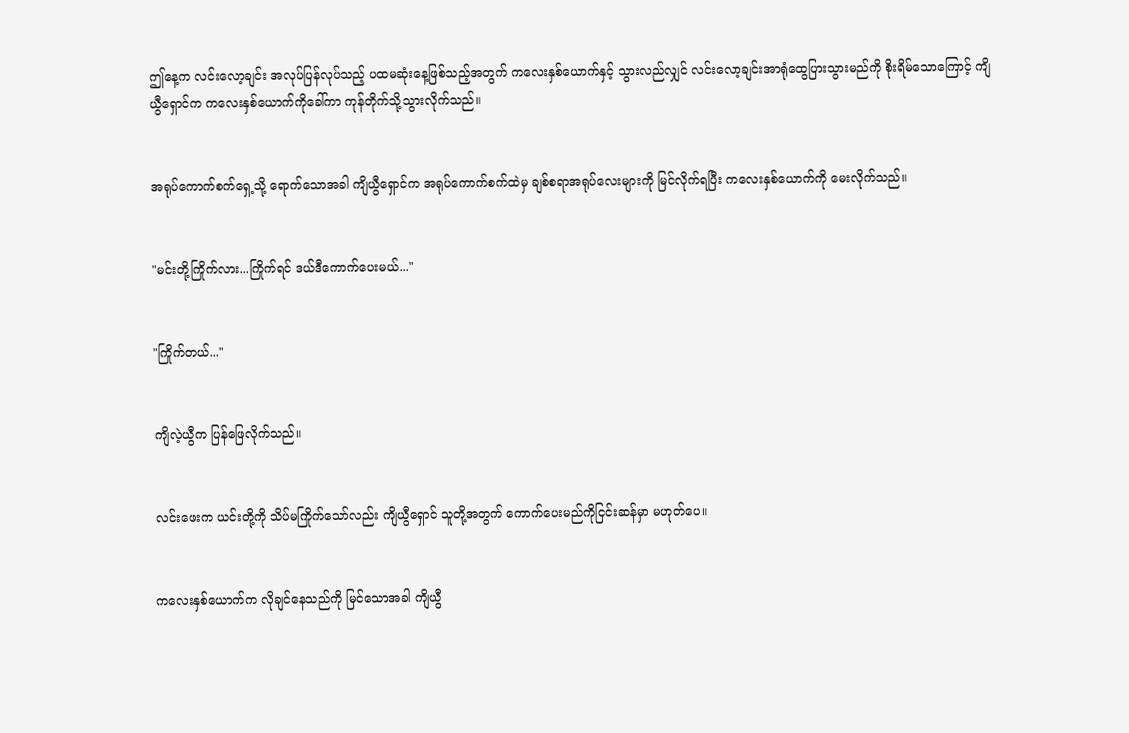ဤနေ့က လင်းလော့ချင်း အလုပ်ပြန်လုပ်သည့် ပထမဆုံးနေ့ဖြစ်သည့်အတွက် ကလေးနှစ်ယောက်နှင့် သွားလည်လျှင် လင်းလော့ချင်းအာရုံထွေပြားသွားမည်ကို စိုးရိမ်သောကြောင့် ကျိယွီရှောင်က ကလေးနှစ်ယောက်ကိုခေါ်ကာ ကုန်တိုက်သို့သွားလိုက်သည်။


အရုပ်ကောက်စက်ရှေ့သို့ ရောက်သောအခါ ကျိယွီရှောင်က အရုပ်ကောက်စက်ထဲမှ ချစ်စရာအရုပ်လေးများကို မြင်လိုက်ရပြီး ကလေးနှစ်ယောက်ကို မေးလိုက်သည်။


"မင်းတို့ကြိုက်လား...ကြိုက်ရင် ဒယ်ဒီကောက်ပေးမယ်..."


"ကြိုက်တယ်..."


ကျိလဲ့ယွီက ပြန်ဖြေလိုက်သည်။


လင်းဖေးက ယင်းတို့ကို သိပ်မကြိုက်သော်လည်း ကျိယွီရှောင် သူတို့အတွက် ကောက်ပေးမည်ကိုငြင်းဆန်မှာ မဟုတ်ပေ။


ကလေးနှစ်‌ယောက်က လိုချင်နေသည်ကို မြင်သောအခါ ကျိယွီ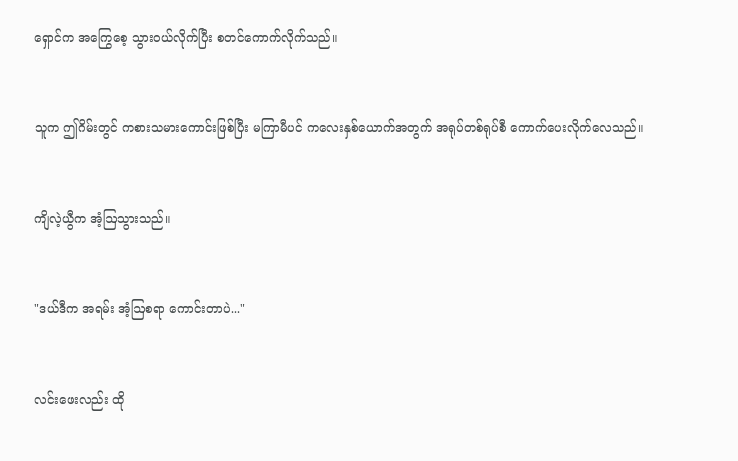ရှောင်က အကြွေစေ့ သွား၀ယ်လိုက်ပြီး စတင်ကောက်လိုက်သည်။


သူက ဤဂိမ်းတွင် ကစားသမားကောင်းဖြစ်ပြီး မကြာမီပင် ကလေးနှစ်ယောက်အတွက် အရုပ်တစ်ရုပ်စီ ကောက်ပေးလိုက်လေသည်။


ကျိလဲ့ယွီက အံ့ဩသွားသည်။


"ဒယ်ဒီက အရမ်း အံ့ဩစရာ ကောင်းတာပဲ..."


လင်းဖေးလည်း ထို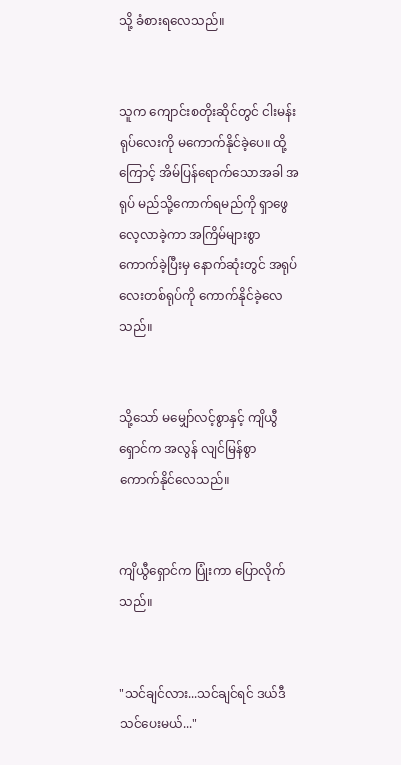သို့ ခံစားရလေသည်။


သူက ကျောင်းစတိုးဆိုင်တွင် ငါးမန်းရုပ်လေးကို မကောက်နိုင်ခဲ့ပေ။ ထို့ကြောင့် အိမ်ပြန်ရောက်သောအခါ အရုပ် မည်သို့ကောက်ရမည်ကို ရှာဖွေလေ့လာခဲ့ကာ အကြိမ်များစွာ ကောက်ခဲ့ပြီးမှ နောက်ဆုံးတွင် အရုပ်လေးတစ်ရုပ်ကို ကောက်နိုင်‌ခဲ့လေသည်။


သို့သော် မမျှော်လင့်စွာနှင့် ကျိယွီရှောင်က အလွန် လျင်မြန်စွာ ကောက်နိုင်လေသည်။


ကျိယွီရှောင်က ပြုံးကာ ပြောလိုက်သည်။


"သင်ချင်လား...သင်ချင်ရင် ဒယ်ဒီသင်ပေးမယ်..."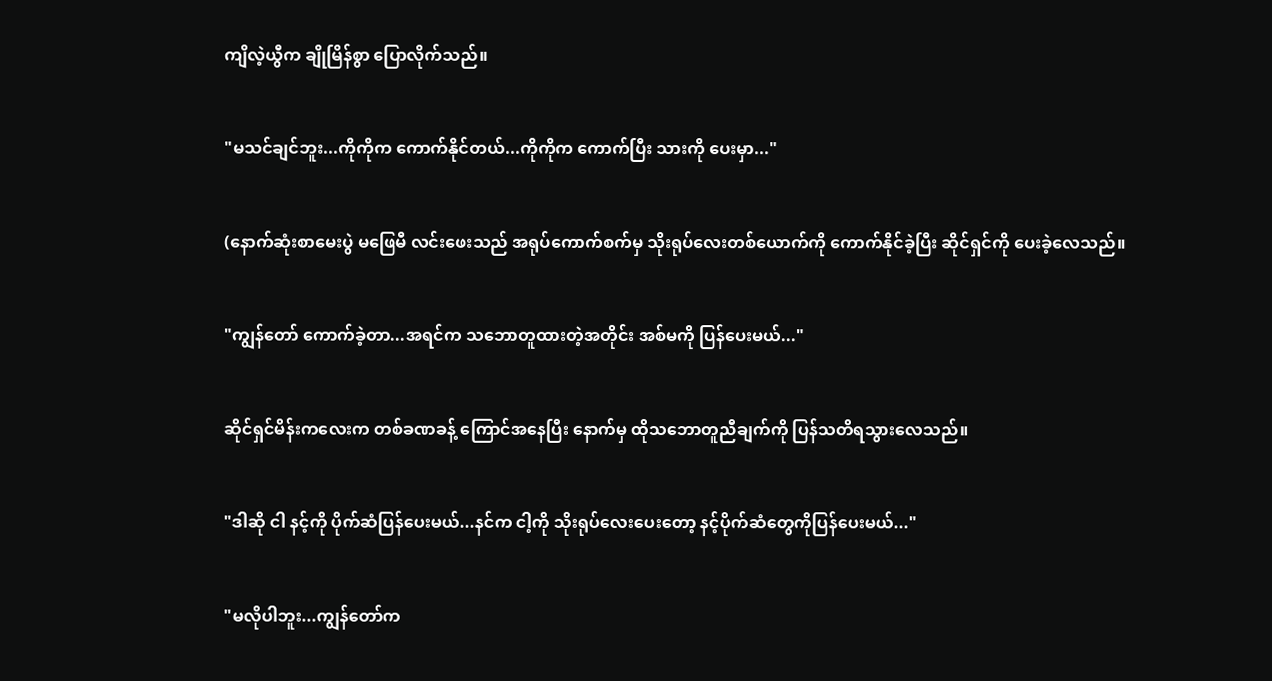ကျိလဲ့ယွီက ချိုမြိန်စွာ ပြောလိုက်သည်။


"မသင်ချင်ဘူး...ကိုကိုက ကောက်နိုင်တယ်...ကိုကိုက ကောက်ပြီး သားကို ပေးမှာ..."


(နောက်ဆုံးစာမေးပွဲ မဖြေမီ လင်းဖေးသည် အရုပ်ကောက်စက်မှ သိုးရုပ်လေးတစ်ယောက်ကို ကောက်နိုင်ခဲ့ပြီး ဆိုင်ရှင်ကို ပေးခဲ့လေသည်။


"ကျွန်‌တော် ကောက်ခဲ့တာ...အရင်က သဘောတူထားတဲ့အတိုင်း အစ်မကို ပြန်ပေးမယ်..."


ဆိုင်ရှင်မိန်းကလေးက တစ်ခဏခန့် ကြောင်အနေပြီး နောက်မှ ထိုသဘောတူညီချက်ကို ပြန်သတိရသွားလေသည်။


"ဒါဆို ငါ နင့်ကို ပိုက်ဆံပြန်ပေးမယ်...နင်က ငါ့ကို သိုးရုပ်လေးပေးတော့ နင့်ပိုက်ဆံတွေကိုပြန်ပေးမယ်..."


"မလိုပါဘူး...ကျွန်တော်က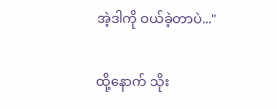အဲ့ဒါကို ဝယ်ခဲ့တာပဲ..."


ထို့နောက် သိုး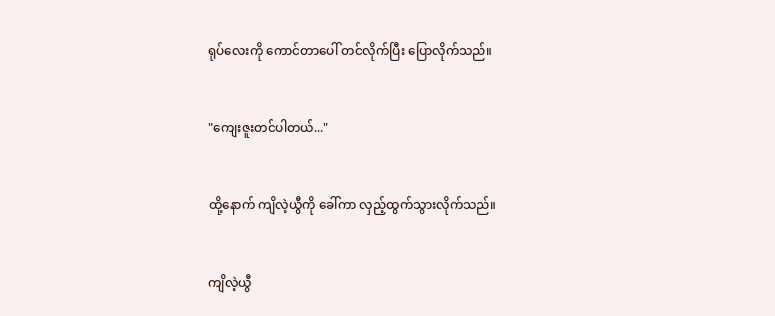ရုပ်လေးကို ကောင်တာပေါ် တင်လိုက်ပြီး ပြောလိုက်သည်။


"ကျေးဇူးတင်ပါတယ်..."


ထို့နောက် ကျိလဲ့ယွီကို ခေါ်ကာ လှည့်ထွက်သွားလိုက်သည်။


ကျိလဲ့ယွီ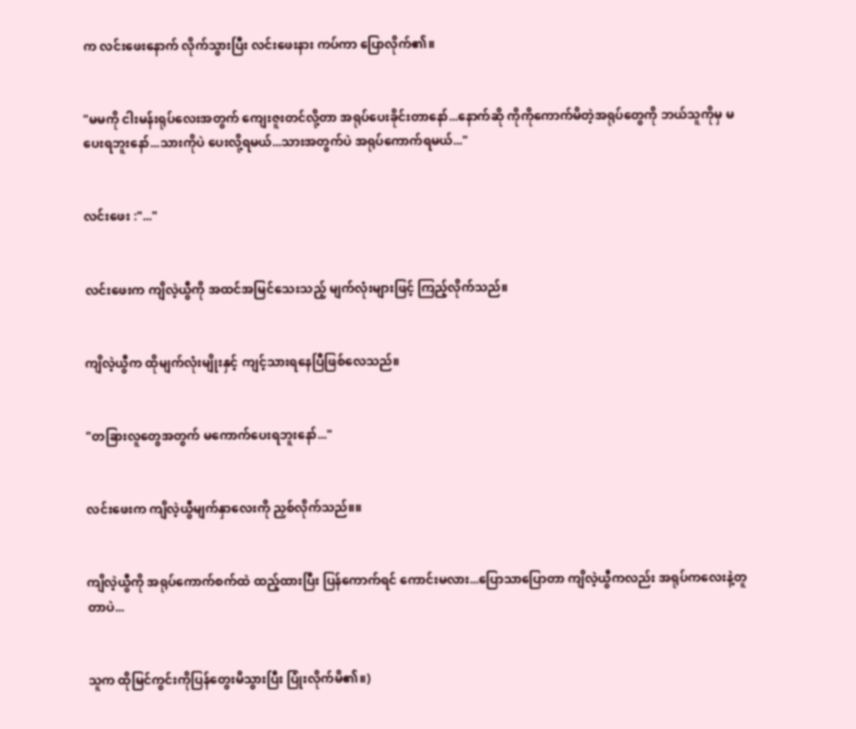က လင်းဖေးနောက် လိုက်သွားပြီး လင်းဖေးနား ကပ်ကာ ပြောလိုက်၏။


"မမကို ငါးမန်း‌ရုပ်လေးအတွက် ကျေးဇူးတင်လို့တာ အရုပ်ပေးခိုင်းတာနော်...နောက်ဆို ကိုကိုကောက်မိတဲ့အရုပ်တွေကို ဘယ်သူကိုမှ မပေးရဘူးနော်...သားကိုပဲ ပေးလို့ရမယ်...သားအတွက်ပဲ အရုပ်ကောက်ရမယ်..."


လင်းဖေး :"..."


လင်းဖေးက ကျိလဲ့ယွီကို အထင်အမြင်သေးသည့် မျက်လုံးများဖြင့် ကြည့်လိုက်သည်။


ကျိလဲ့ယွီက ထိုမျက်လုံးမျိုးနှင့် ကျင့်သားရနေပြီဖြစ်လေသည်။


"တခြားလူတွေအတွက် မကောက်ပေးရဘူးနော်..."


လင်းဖေးက ကျိလဲ့ယွီမျက်နှာလေးကို ညှစ်လိုက်သည်။။


ကျိလဲ့ယွီကို အရုပ်ကောက်စက်ထဲ ထည့်ထားပြီး ပြန်ကောက်ရင် ကောင်းမလား...ပြောသာပြောတာ ကျိလဲ့ယွီကလည်း အရုပ်ကလေးနဲ့တူတာပဲ...


သူက ထိုမြင်ကွင်းကိုပြန်တွေးမိသွားပြီး ပြုံးလိုက်မိ၏။)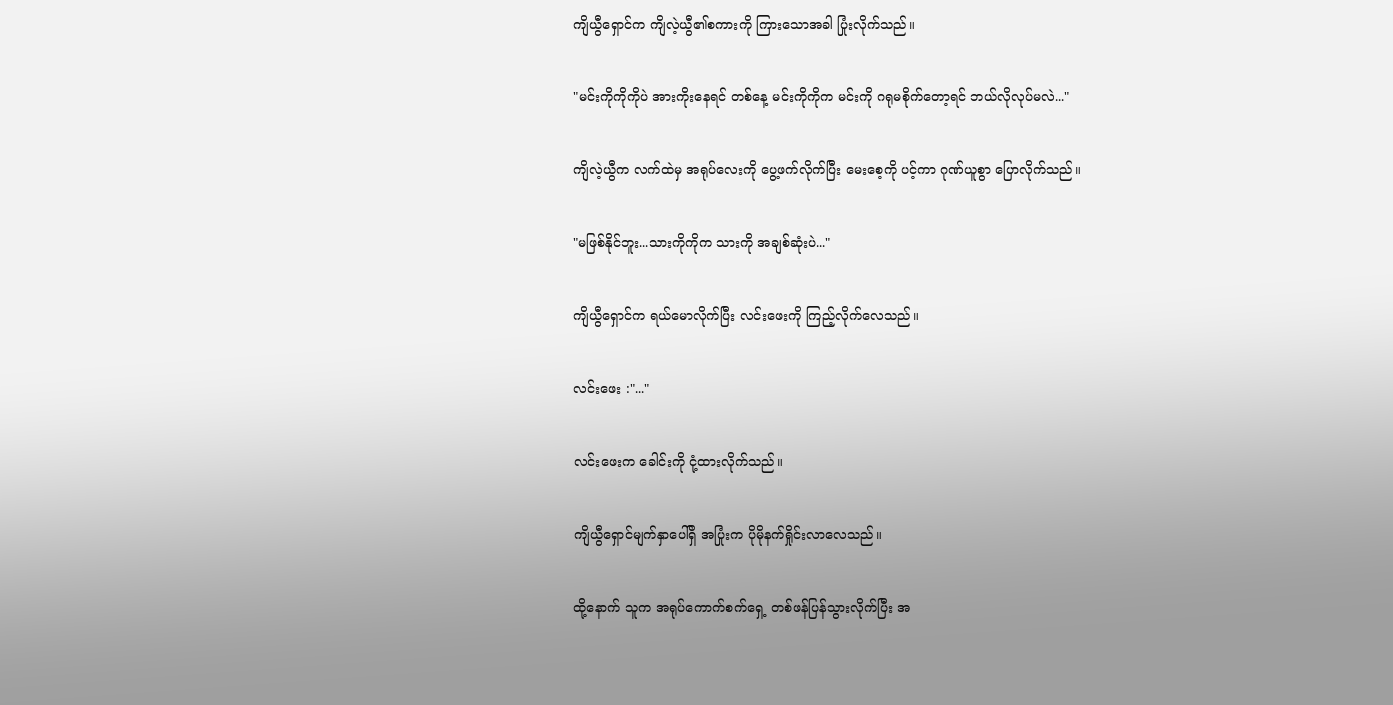ကျိယွီရှောင်က ကျိလဲ့ယွီ၏စကားကို ကြားသောအခါ ပြုံးလိုက်သည်။


"မင်းကိုကိုကိုပဲ အားကိုးနေရင် တစ်နေ့ မင်းကိုကိုက မင်းကို ဂရုမစိုက်‌တော့ရင် ဘယ်လိုလုပ်မလဲ..."


ကျိလဲ့ယွီက လက်ထဲမှ အရုပ်လေးကို ပွေ့ဖက်လိုက်ပြီး မေးစေ့ကို ပင့်ကာ ဂုဏ်ယူစွာ ပြောလိုက်သည်။


"မဖြစ်နိုင်ဘူး...သားကိုကိုက သားကို အချစ်ဆုံးပဲ..."


ကျိယွီရှောင်က ရယ်‌မောလိုက်ပြီး လင်းဖေးကို ကြည့်လိုက်လေသည်။


လင်းဖေး :"..."


လင်းဖေးက ခေါင်းကို ငုံ့ထားလိုက်သည်။


ကျိယွီရှောင်မျက်နှာပေါ်ရှိ အပြုံးက ပိုမိုနက်ရှိုင်းလာလေသည်။


ထို့နောက် သူက အရုပ်ကောက်စက်ရှေ့ တစ်ဖန်ပြန်သွားလိုက်ပြီး အ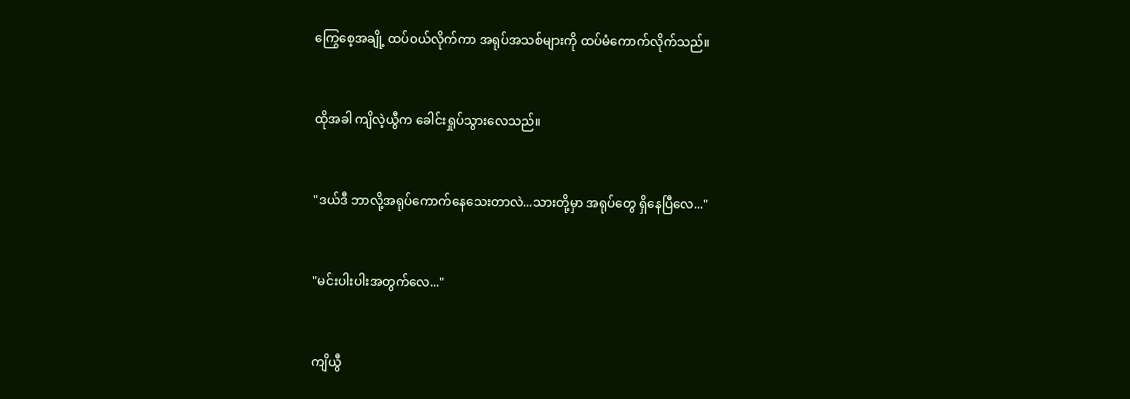ကြွေစေ့အချို့ ထပ်၀ယ်လိုက်ကာ အရုပ်အသစ်များကို ထပ်မံကောက်လိုက်သည်။


ထိုအခါ ကျိလဲ့ယွီက ခေါင်းရှုပ်သွားလေသည်။


"ဒယ်ဒီ ဘာလို့အရုပ်ကောက်နေသေးတာလဲ...သားတို့မှာ အရုပ်တွေ ရှိနေပြီလေ..."


"မင်းပါးပါးအတွက်လေ..."


ကျိယွီ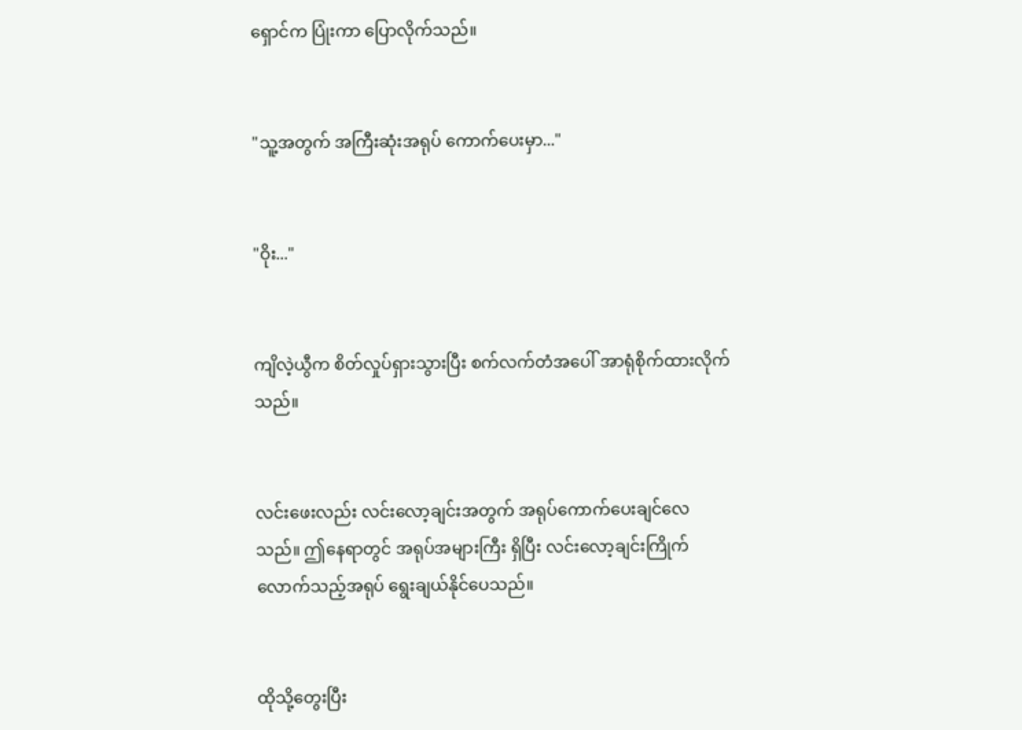ရှောင်က ပြုံးကာ ပြောလိုက်သည်။


"သူ့အတွက် အကြီးဆုံးအရုပ် ကောက်ပေးမှာ..."


"ဝိုး..."


ကျိလဲ့ယွီက စိတ်လှုပ်ရှားသွားပြီး စက်လက်တံအပေါ် အာရုံစိုက်ထားလိုက်သည်။


လင်းဖေးလည်း လင်းလော့ချင်းအတွက် အရုပ်ကောက်ပေးချင်လေသည်။ ဤနေရာတွင် အရုပ်အများကြီး ရှိပြီး လင်းလော့ချင်းကြိုက်လောက်သည့်အရုပ် ရွေးချယ်နိုင်ပေသည်။


ထိုသို့တွေးပြီး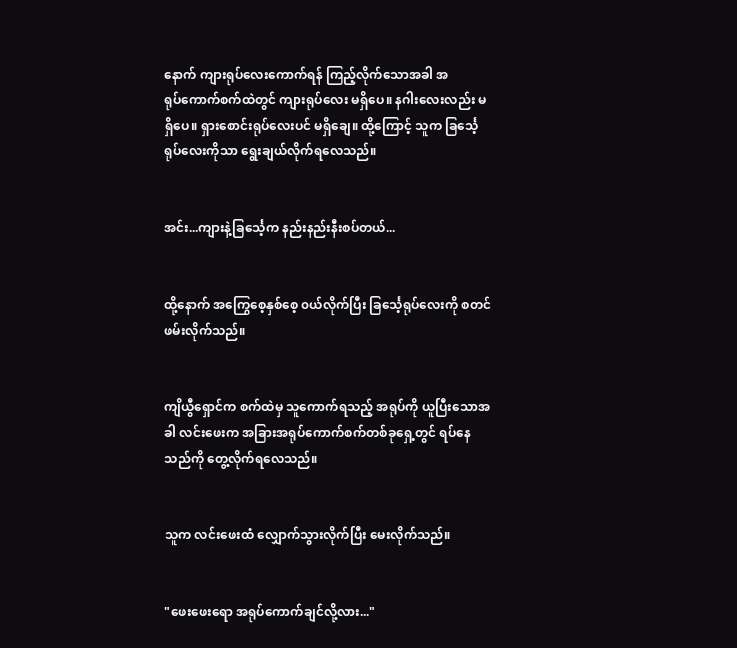နောက် ကျားရုပ်လေးကောက်ရန် ကြည့်လိုက်သောအခါ အရုပ်‌ကောက်စက်ထဲတွင် ကျားရုပ်လေး မရှိပေ။ နဂါးလေးလည်း မရှိပေ။ ရှားစောင်းရုပ်လေးပင် မရှိချေ။ ထို့ကြောင့် သူက ခြင်္သေ့ရုပ်လေးကိုသာ ရွေးချယ်လိုက်ရလေသည်။


အင်း...ကျားနဲ့ခြင်္သေ့က နည်းနည်းနီးစပ်တယ်...


ထို့နောက် အကြွေစေ့နှစ်စေ့ ၀ယ်လိုက်ပြီး ခြင်္သေ့ရုပ်လေးကို စတင်ဖမ်းလိုက်သည်။


ကျိယွီရှောင်က စက်ထဲမှ သူကောက်ရသည့် အရုပ်ကို ယူပြီးသောအခါ လင်း‌ဖေးက အခြားအရုပ်ကောက်စက်တစ်ခုရှေ့တွင် ရပ်နေသည်ကို တွေ့လိုက်ရလေသည်။


သူက လင်းဖေးထံ လျှောက်သွားလိုက်ပြီး မေးလိုက်သည်။


"ဖေးဖေးရော အရုပ်ကောက်ချင်လို့လား..."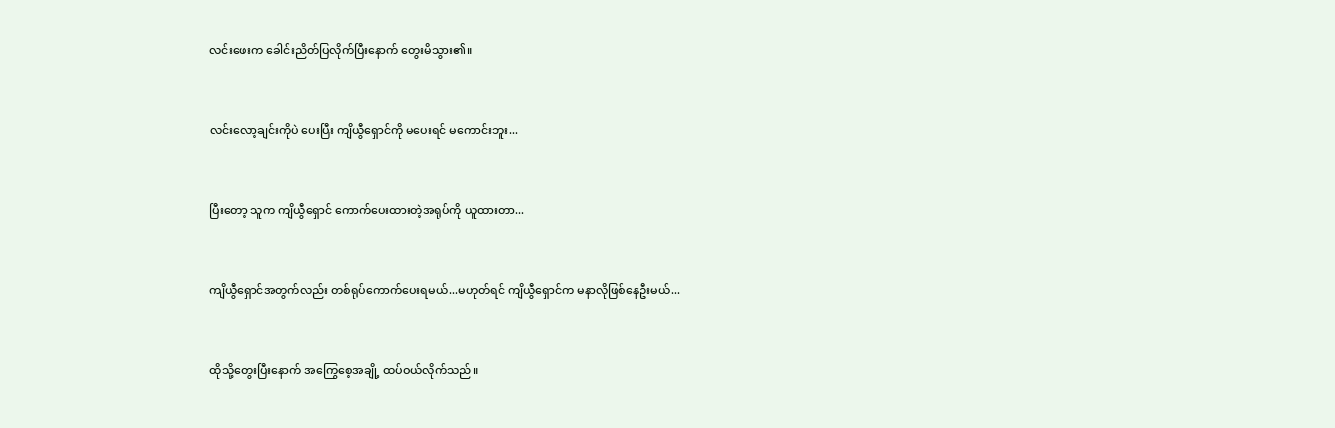လင်းဖေးက ခေါင်းညိတ်ပြလိုက်ပြီးနောက် တွေးမိသွား၏။


လင်းလော့ချင်းကိုပဲ ပေးပြီး ကျိယွီရှောင်ကို မပေးရင် မကောင်းဘူး...


ပြီးတော့ သူက ကျိယွီရှောင် ကောက်ပေးထားတဲ့အရုပ်ကို ယူထားတာ...


ကျိယွီရှောင်အတွက်လည်း တစ်ရုပ်ကောက်ပေးရမယ်...မဟုတ်ရင် ကျိယွီရှောင်က မနာလိုဖြစ်နေဦးမယ်...


ထိုသို့တွေးပြီးနောက် အကြွေစေ့အချို့ ထပ်ဝယ်လိုက်သည်။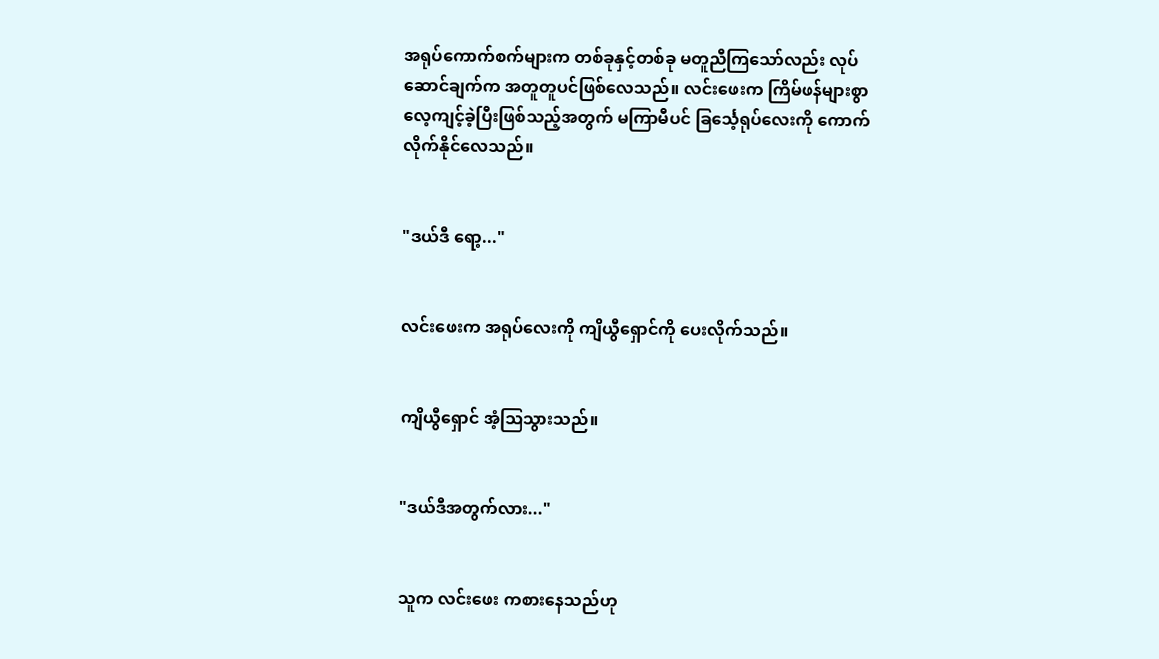အရုပ်ကောက်စက်များက တစ်ခုနှင့်တစ်ခု မတူညီကြသော်လည်း လုပ်ဆောင်ချက်က အတူတူပင်ဖြစ်လေသည်။ လင်းဖေးက ကြိမ်ဖန်များစွာ လေ့ကျင့်ခဲ့ပြီးဖြစ်သည့်အတွက် မကြာမီပင် ခြင်္သေ့ရုပ်လေးကို ကောက်လိုက်နိုင်လေသည်။


"ဒယ်ဒီ ရော့..."


လင်းဖေးက ‌အရုပ်လေးကို ကျိယွီရှောင်ကို ပေးလိုက်သည်။


ကျိယွီရှောင် အံ့ဩသွားသည်။


"ဒယ်ဒီအတွက်လား..."


သူက လင်းဖေး ကစားနေသည်ဟု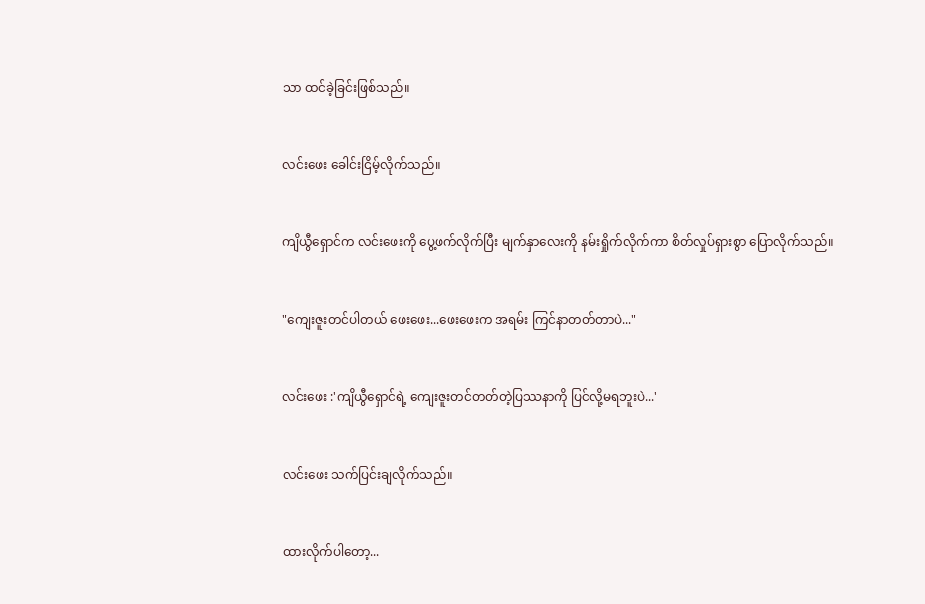သာ ထင်ခဲ့ခြင်းဖြစ်သည်။


လင်းဖေး ခေါင်းငြိမ့်လိုက်သည်။


ကျိယွီရှောင်က လင်းဖေးကို ပွေ့ဖက်လိုက်ပြီး မျက်နှာလေးကို နမ်းရှိုက်လိုက်ကာ စိတ်လှုပ်ရှားစွာ ပြောလိုက်သည်။


"ကျေးဇူးတင်ပါတယ် ဖေးဖေး...ဖေးဖေးက အရမ်း ကြင်နာတတ်တာပဲ..."


လင်းဖေး :'ကျိယွီရှောင်ရဲ့ ကျေးဇူးတင်တတ်တဲ့ပြဿနာကို ပြင်လို့မရဘူးပဲ...'


လင်းဖေး သက်ပြင်းချလိုက်သည်။


ထားလိုက်ပါတော့...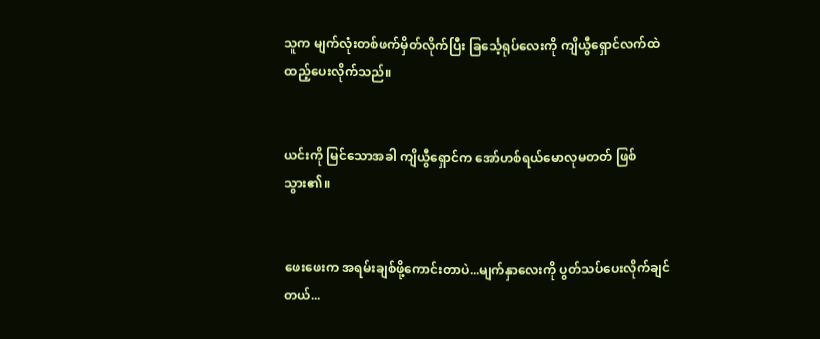သူက မျက်လုံးတစ်ဖက်မှိတ်လိုက်ပြီး ခြင်္သေ့ရုပ်လေးကို ကျိယွီရှောင်လက်ထဲ ထည့်ပေးလိုက်သည်။


ယင်းကို မြင်သောအခါ ကျိယွီရှောင်က အော်ဟစ်ရယ်မောလုမတတ် ဖြစ်သွား၏။


ဖေး‌ဖေးက အရမ်းချစ်ဖို့ကောင်းတာပဲ...မျက်နှာလေးကို ပွတ်သပ်ပေးလိုက်ချင်တယ်...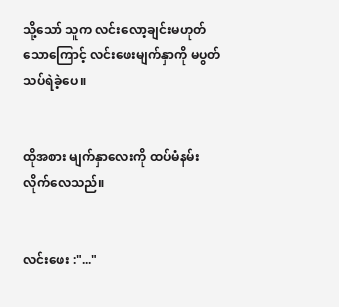သို့သော် သူက လင်းလော့ချင်းမဟုတ်သောကြောင့် လင်းဖေးမျက်နှာကို မပွတ်သပ်ရဲခဲ့ပေ။


ထိုအစား မျက်နှာလေးကို ထပ်မံနမ်းလိုက်လေသည်။


လင်းဖေး :"..."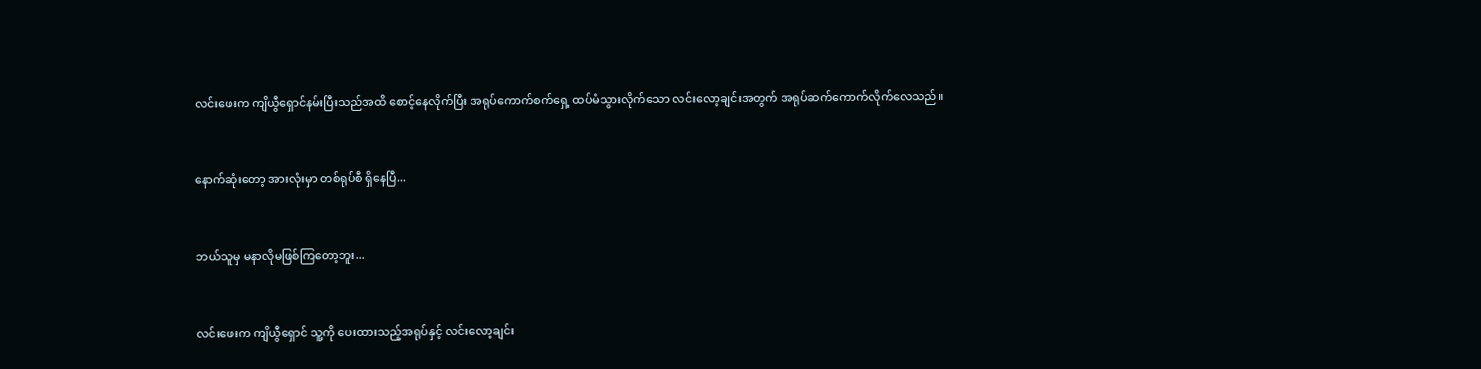လင်းဖေးက ကျိယွီရှောင်နမ်းပြီးသည်အထိ‌ စောင့်နေလိုက်ပြီး အရုပ်ကောက်စက်ရှေ့ ထပ်မံသွားလိုက်သော လင်းလော့ချင်းအတွက် အရုပ်ဆက်ကောက်လိုက်လေသည်။


နောက်ဆုံးတော့ အားလုံးမှာ တစ်ရုပ်စီ ရှိနေပြီ...


ဘယ်သူမှ မနာလိုမဖြစ်ကြတော့ဘူး...


လင်းဖေးက ကျိယွီရှောင် သူ့ကို ပေးထားသည့်အရုပ်နှင့် လင်းလော့ချင်း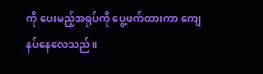ကို ပေးမည့်အရုပ်ကို ပွေ့ဖက်ထားကာ ကျေနပ်နေလေသည်။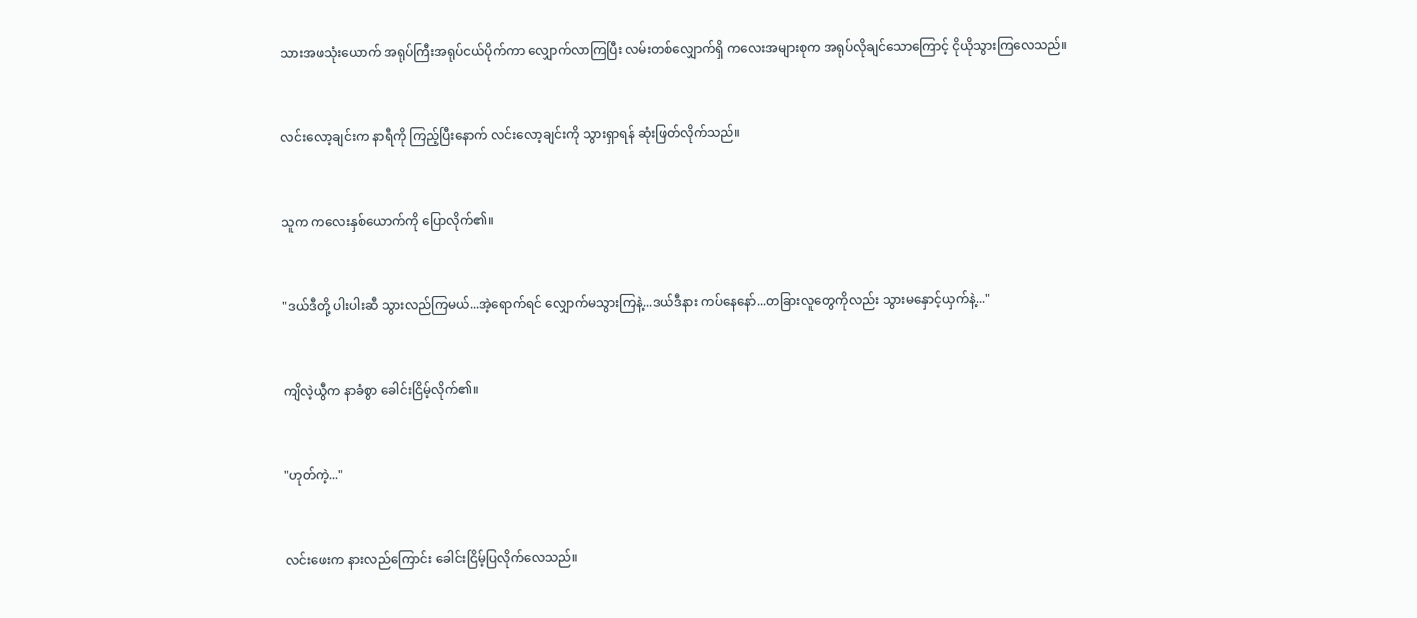သားအဖသုံးယောက် အရုပ်ကြီးအရုပ်ငယ်ပိုက်ကာ လျှောက်လာကြပြီး လမ်းတစ်လျှောက်ရှိ ကလေးအများစုက အရုပ်လိုချင်သောကြောင့် ငိုယိုသွားကြလေသည်။


လင်းလော့ချင်းက နာရီကို ကြည့်ပြီးနောက် လင်းလော့ချင်းကို သွားရှာရန် ဆုံးဖြတ်လိုက်သည်။


သူက ကလေးနှစ်ယောက်ကို ပြောလိုက်၏။


"ဒယ်ဒီတို့ ပါးပါးဆီ သွားလည်ကြမယ်...အဲ့ရောက်ရင် လျှောက်မသွားကြနဲ့...ဒယ်ဒီနား ကပ်နေနော်...တခြားလူတွေကိုလည်း သွားမနှောင့်ယှက်နဲ့..."


ကျိလဲ့ယွီက နာခံစွာ ခေါင်းငြိမ့်လိုက်၏။


"ဟုတ်ကဲ့..."


လင်းဖေးက နားလည်ကြောင်း ခေါင်းငြိမ့်ပြလိုက်လေသည်။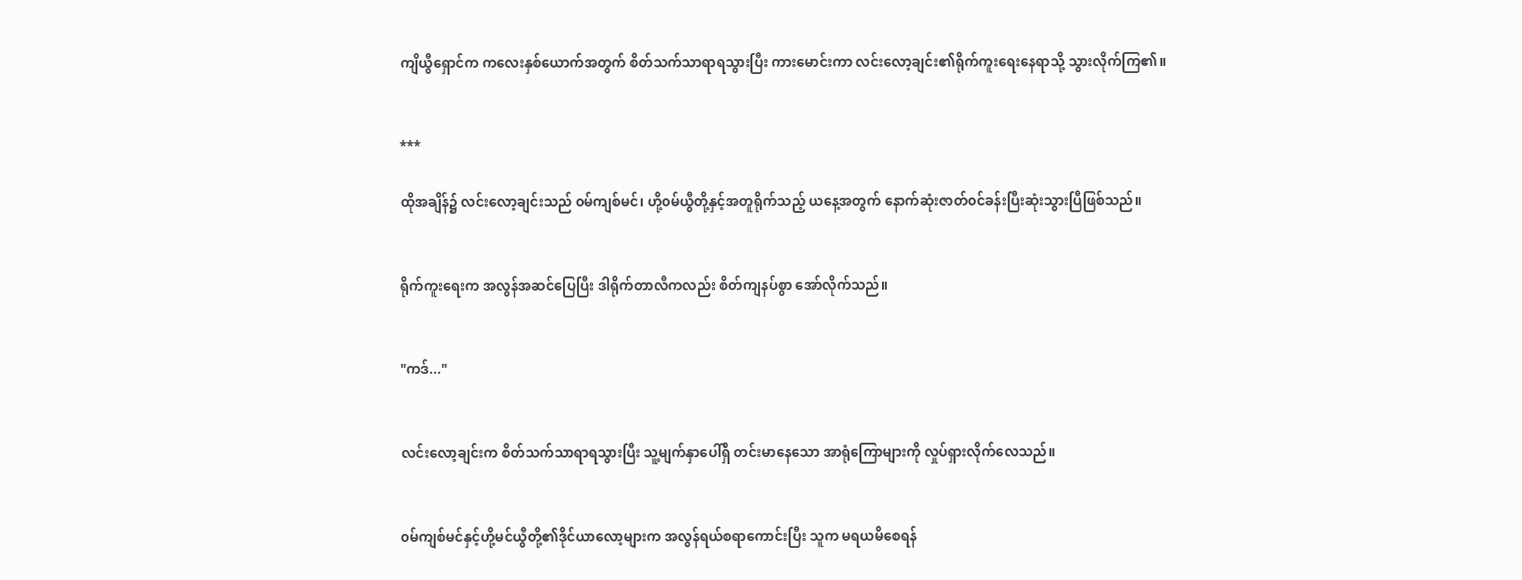ကျိယွီရှောင်က ကလေးနှစ်ယောက်အတွက် စိတ်သက်သာရာရသွားပြီး ကားမောင်းကာ လင်းလော့ချင်း၏ရိုက်ကူးရေးနေရာသို့ သွားလိုက်ကြ၏။


***

ထိုအချိန်၌ လင်းလော့ချင်းသည် ၀မ်ကျစ်မင်၊ ဟို့၀မ်ယွီတို့နှင့်အတူရိုက်သည့် ယနေ့အတွက် နောက်ဆုံးဇာတ်၀င်ခန်းပြီးဆုံးသွားပြီဖြစ်သည်။


ရိုက်ကူးရေးက အလွန်အဆင်ပြေပြီး ဒါရိုက်တာလီကလည်း စိတ်ကျနပ်စွာ အော်လိုက်သည်။


"ကဒ်..."


လင်းလော့ချင်းက စိတ်သက်သာရာရသွားပြီး သူ့မျက်နှာပေါ်ရှိ တင်းမာနေသော အာရုံကြောများကို လှုပ်ရှားလိုက်လေသည်။


၀မ်ကျစ်မင်နှင့်ဟို့မင်ယွီတို့၏ဒိုင်ယာလော့များက အလွန်ရယ်စရာကောင်းပြီး သူက မရယမိစေရန်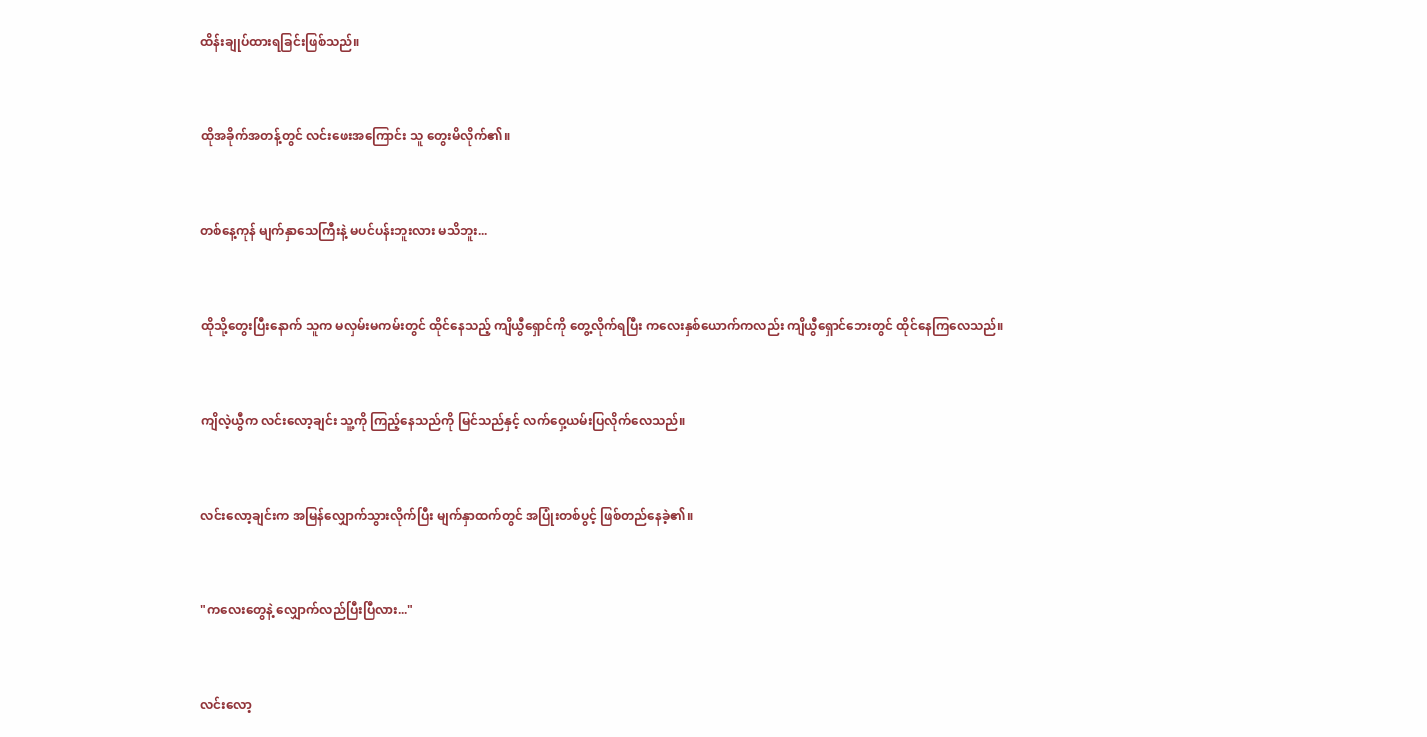ထိန်းချုပ်ထားရခြင်းဖြစ်သည်။


ထိုအခိုက်အတန့်တွင် လင်းဖေးအကြောင်း သူ တွေးမိလိုက်၏။


တစ်နေ့ကုန် မျက်နှာသေကြီးနဲ့ မပင်ပန်းဘူးလား မသိဘူး...


ထိုသို့တွေးပြီး‌နောက် သူက မလှမ်းမကမ်းတွင် ထိုင်နေသည့် ကျိယွီရှောင်ကို တွေ့လိုက်ရပြီး ကလေးနှစ်ယောက်ကလည်း ကျိယွီရှောင်ဘေးတွင် ထိုင်နေကြလေသည်။


ကျိလဲ့ယွီက လင်းလော့ချင်း သူ့ကို ကြည့်နေသည်ကို မြင်သည်နှင့် လက်ဝှေ့ယမ်းပြလိုက်လေသည်။


လင်းလော့ချင်းက အမြန်လျှောက်သွားလိုက်ပြီး မျက်နှာထက်တွင် အပြုံးတစ်ပွင့် ဖြစ်တည်နေခဲ့၏။


"ကလေးတွေနဲ့ လျှောက်လည်ပြီးပြီလား..."


လင်းလော့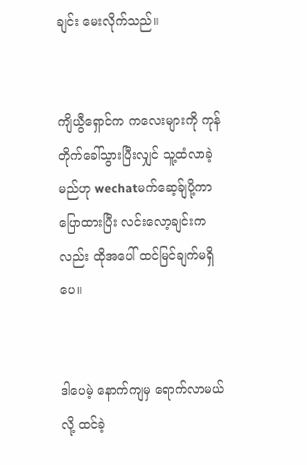ချင်း မေးလိုက်သည်။


ကျိယွီရှောင်က ကလေးများကို ကုန်တိုက်ခေါ်သွားပြီးလျှင် သူ့ထံလာခဲ့မည်ဟု wechatမက်ဆေ့ခ်ျပို့ကာ ပြောထားပြီး လင်းလော့ချင်းကလည်း ထိုအပေါ် ထင်မြင်ချက်မရှိပေ။


ဒါပေမဲ့ နောက်ကျမှ ရောက်လာမယ်လို့ ထင်ခဲ့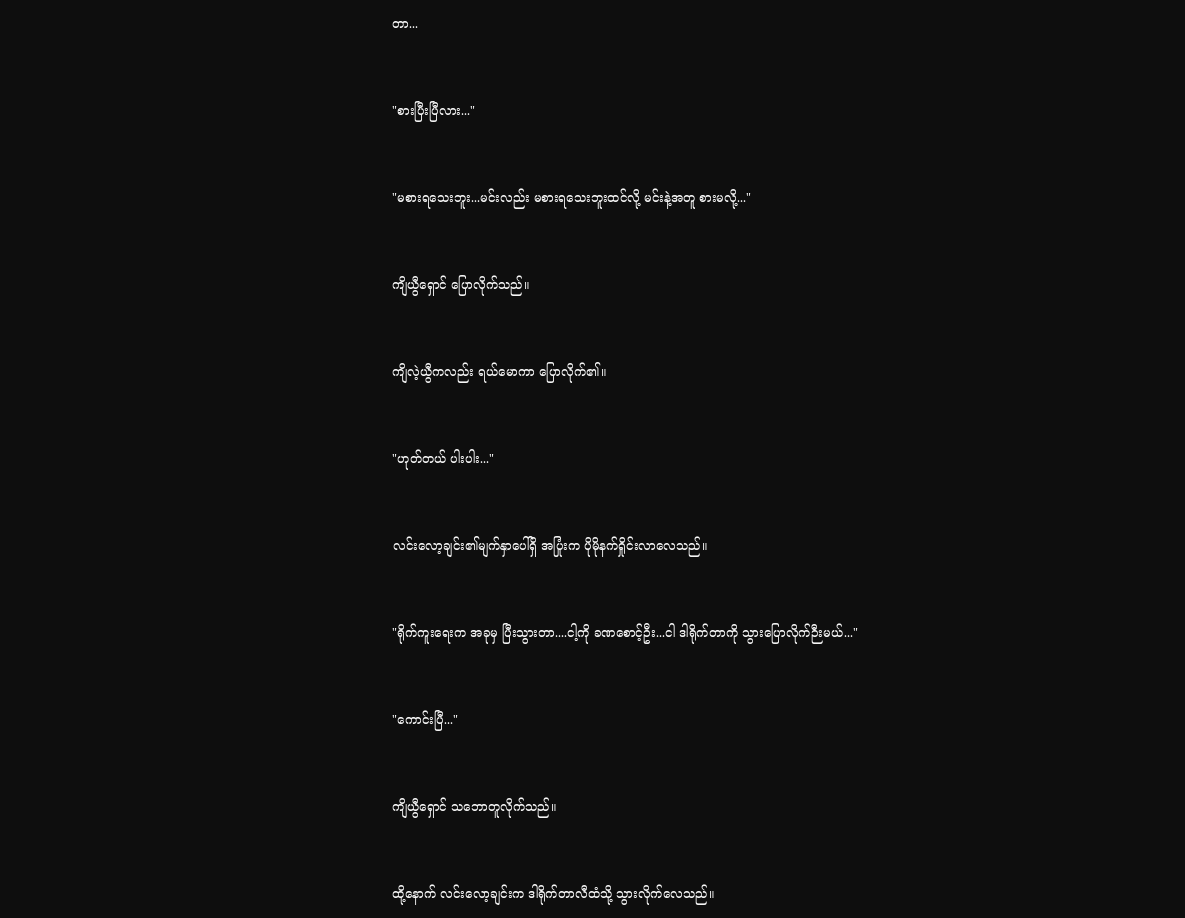တာ...


"စားပြီးပြီလား..."


"မစားရသေးဘူး...မင်းလည်း မစားရသေးဘူးထင်လို့ မင်းနဲ့အတူ စားမလို့..."


ကျိယွီရှောင် ပြောလိုက်သည်။


ကျိလဲ့ယွီကလည်း ရယ်မောကာ ပြောလိုက်၏။


"ဟုတ်တယ် ပါးပါး..."


လင်းလော့ချင်း၏မျက်နှာပေါ်ရှိ အပြုံးက ပိုမိုနက်ရှိုင်းလာလေသည်။


"ရိုက်ကူးရေးက အခုမှ ပြီးသွားတာ....ငါ့ကို ခဏစောင့်ဦး...ငါ ဒါရိုက်တာကို သွားပြောလိုက်ဉီးမယ်..."


"ကောင်းပြီ..."


ကျိယွီရှောင် သဘောတူလိုက်သည်။


ထို့နောက် လင်းလော့ချင်းက ဒါရိုက်တာလီထံသို့ သွားလိုက်လေသည်။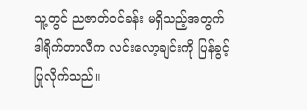သူ့တွင် ညဇာတ်၀င်ခန်း မရှိသည့်အတွက် ဒါရိုက်တာလီက လင်းလော့ချင်းကို ပြန်ခွင့်ပြုလိုက်သည်။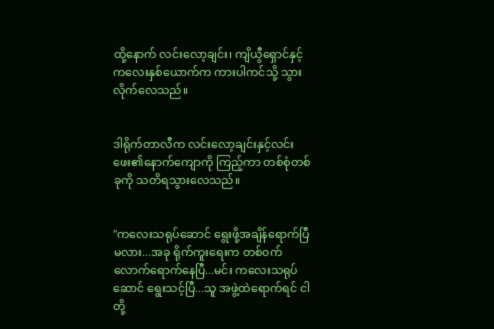ထို့နောက် လင်းလော့ချင်း၊ ကျိယွီရှောင်နှင့်ကလေးနှစ်ယောက်က ကားပါကင်သို့ သွားလိုက်လေသည်။


ဒါရိုက်တာလီက လင်းလော့ချင်းနှင့်လင်းဖေး၏နောက်ကျောကို ကြည့်ကာ တစ်စုံတစ်ခုကို သတိရသွားလေသည်။


"ကလေးသရုပ်ဆောင် ရွေးဖို့အချိန်ရောက်ပြီမလား...အခု ရိုက်ကူးရေးက တစ်၀က်လောက်ရောက်နေပြီ...မင်း ကလေးသရုပ်ဆောင် ရွေးသင့်ပြီ...သူ အဖွဲ့ထဲရောက်ရင် ငါတို့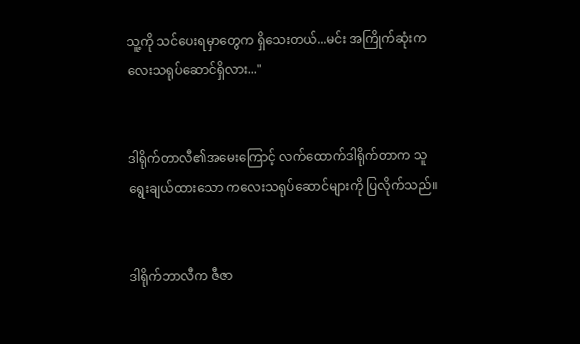သူ့ကို သင်ပေးရမှာတွေက ရှိသေးတယ်...မင်း အကြိုက်ဆုံးကလေးသရုပ်ဆောင်ရှိလား..."


ဒါရိုက်တာလီ၏အမေးကြောင့် လက်ထောက်ဒါရိုက်တာက သူရွေးချယ်ထားသော ကလေးသရုပ်ဆောင်များကို ပြလိုက်သည်။


ဒါရိုက်ဘာလီက ဇီဇာ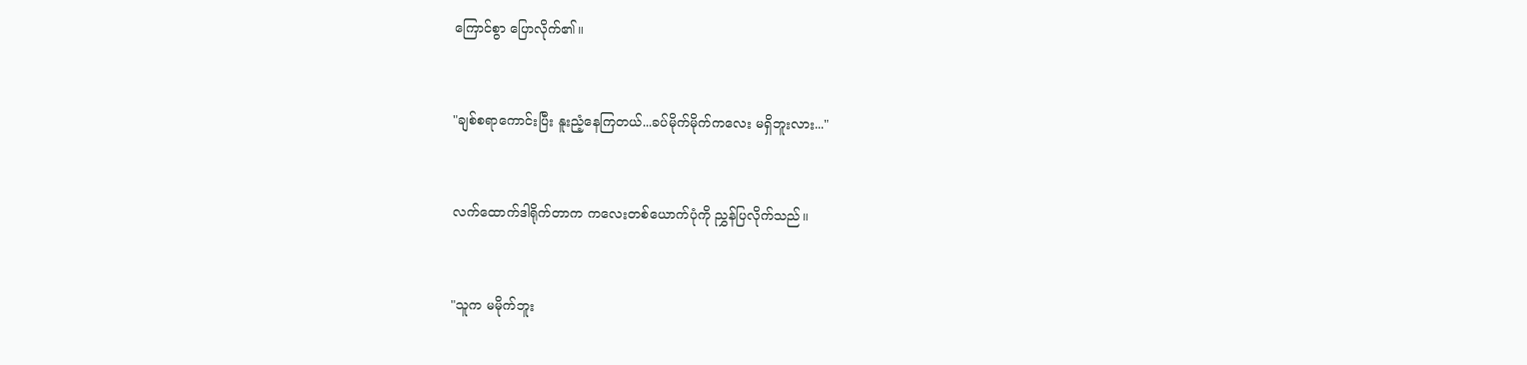ကြောင်စွာ ပြောလိုက်၏။


"ချစ်စရာကောင်းပြီး နူးညံ့နေကြတယ်...ခပ်မိုက်မိုက်ကလေး မရှိဘူးလား..."


လက်ထောက်ဒါရိုက်တာက ကလေးတစ်ယောက်ပုံကို ညွှန်ပြလိုက်သည်။


"သူက မမိုက်ဘူး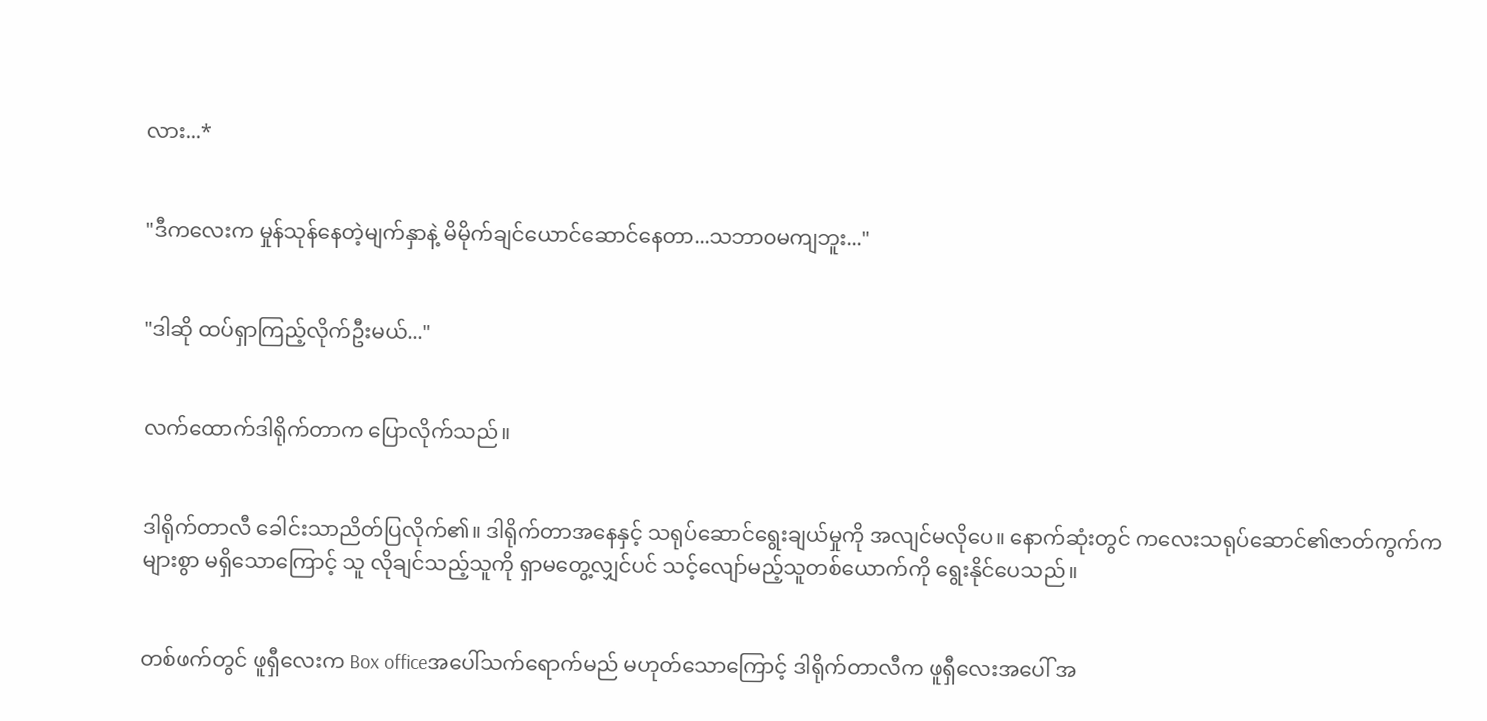လား...*


"ဒီကလေးက မှုန်သုန်နေတဲ့မျက်နှာနဲ့ မိမိုက်ချင်ယောင်ဆောင်နေတာ...သဘာ၀မကျဘူး..."


"ဒါဆို ထပ်ရှာကြည့်လိုက်ဦးမယ်..."


လက်ထောက်ဒါရိုက်တာက ပြောလိုက်သည်။


ဒါရိုက်တာလီ ခေါင်းသာညိတ်ပြလိုက်၏။ ဒါရိုက်တာအနေနှင့် သရုပ်ဆောင်ရွေးချယ်မှုကို အလျင်မလိုပေ။‌ နောက်ဆုံးတွင် ကလေးသရုပ်ဆောင်၏ဇာတ်ကွက်က များစွာ မရှိသောကြောင့် သူ လိုချင်သည့်သူကို ရှာမတွေ့လျှင်ပင် သင့်လျော်မည့်သူတစ်ယောက်ကို ရွေးနိုင်ပေသည်။


တစ်ဖက်တွင် ဖူရှီလေးက Box officeအပေါ်သက်ရောက်မည် မဟုတ်သောကြောင့် ဒါရိုက်တာလီက ဖူရှီလေးအပေါ် အ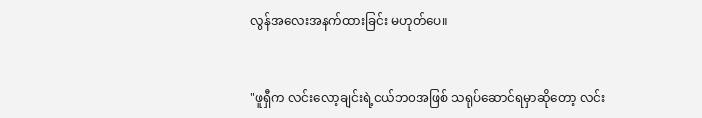လွန်အလေးအနက်ထားခြင်း မဟုတ်ပေ။


"ဖူရှီက လင်းလော့ချင်းရဲ့ငယ်ဘ၀အဖြစ် သရုပ်ဆောင်ရမှာဆိုတော့ လင်း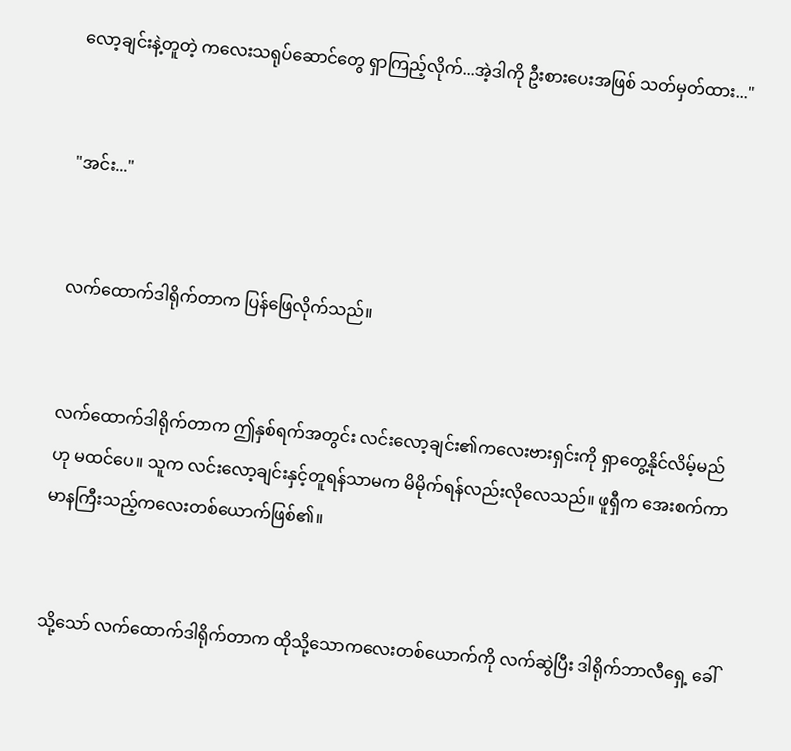လော့ချင်းနဲ့တူတဲ့ ကလေးသရုပ်ဆောင်တွေ ရှာကြည့်လိုက်...အဲ့ဒါကို ဦးစားပေးအဖြစ် သတ်မှတ်ထား..."


"အင်း..."


လက်‌ထောက်ဒါရိုက်တာက ပြန်ဖြေလိုက်သည်။


လက်‌ထောက်ဒါရိုက်တာက ဤနှစ်ရက်အတွင်း လင်းလော့ချင်း၏ကလေးဗားရှင်းကို ရှာတွေ့နိုင်လိမ့်မည်ဟု မထင်ပေ။ သူက လင်းလော့ချင်းနှင့်တူရန်သာမက မိမိုက်ရန်လည်းလိုလေသည်။ ဖူရှီက အေးစက်ကာ မာနကြီးသည့်ကလေးတစ်ယောက်ဖြစ်၏။


သို့သော် လက်ထောက်ဒါရိုက်တာက ထိုသို့သောကလေးတစ်ယောက်ကို လက်ဆွဲပြီး ဒါရိုက်ဘာလီရှေ့ ခေါ်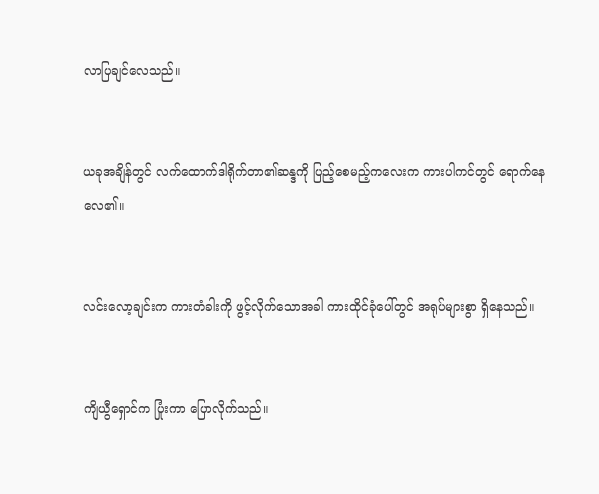လာပြချင်လေသည်။


ယခုအချိန်တွင် လက်ထောက်ဒါရိုက်တာ၏ဆန္ဒကို ပြည့်စေမည့်ကလေးက ကားပါကင်တွင် ရောက်နေလေ၏။


လင်းလော့ချင်းက ကားတံခါးကို ဖွင့်လိုက်သောအခါ ကားထိုင်ခုံပေါ်တွင် အရုပ်များစွာ ရှိနေသည်။


ကျိယွီရှောင်က ပြုံးကာ ပြောလိုက်သည်။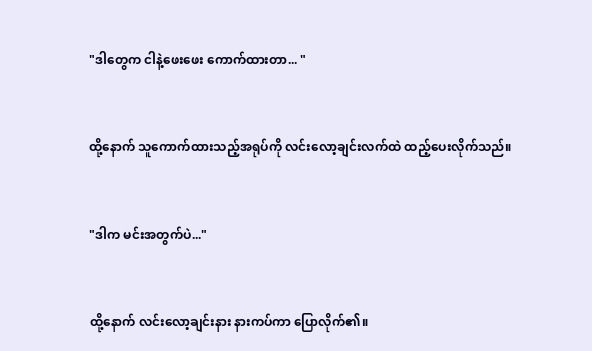"ဒါတွေက ငါနဲ့ဖေးဖေး ကောက်ထားတာ... "


ထို့နောက် သူကောက်ထားသည့်အရုပ်ကို လင်းလော့ချင်းလက်ထဲ ထည့်ပေးလိုက်သည်။


"ဒါက မင်းအတွက်ပဲ..."


ထို့နောက် လင်းလော့ချင်းနား နားကပ်ကာ ပြောလိုက်၏။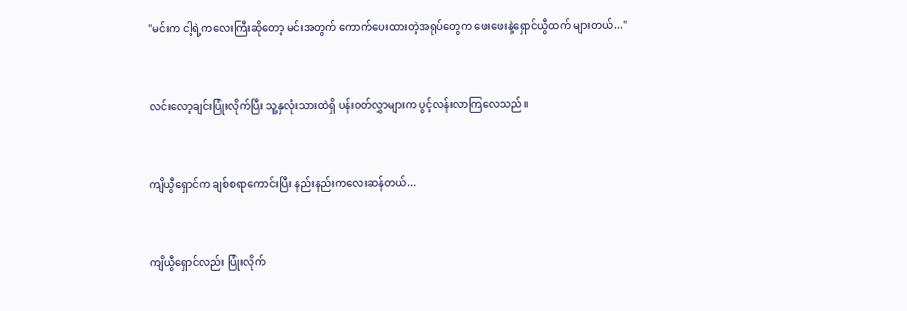"မင်းက ငါ့ရဲ့ကလေးကြီးဆိုတော့ မင်းအတွက် ကောက်ပေးထားတဲ့အရုပ်တွေက ဖေးဖေးနဲ့ရှောင်ယွီထက် များတယ်..."


လင်းလော့ချင်းပြုံးလိုက်ပြီး သူ့နှလုံးသားထဲရှိ ပန်း၀တ်လွှာများက ပွင့်လန်းလာကြလေသည်။


ကျိယွီရှောင်က ချစ်စရာကောင်းပြီး နည်းနည်းကလေးဆန်တယ်...


ကျိယွီရှောင်လည်း ပြုံးလိုက်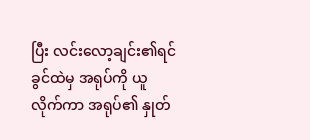ပြီး လင်းလော့ချင်း၏ရင်ခွင်ထဲမှ အရုပ်ကို ယူလိုက်ကာ အရုပ်၏ နှုတ်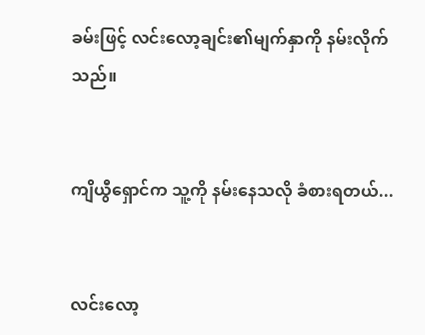ခမ်းဖြင့် လင်းလော့ချင်း၏မျက်နှာကို နမ်းလိုက်သည်။


ကျိယွီရှောင်က သူ့ကို နမ်းနေသလို ခံစားရတယ်...


လင်းလော့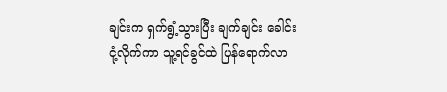ချင်းက ရှက်ရွံ့သွားပြီး ချက်ချင်း ခေါင်းငုံ့လိုက်ကာ သူ့ရင်ခွင်ထဲ ပြန်ရောက်လာ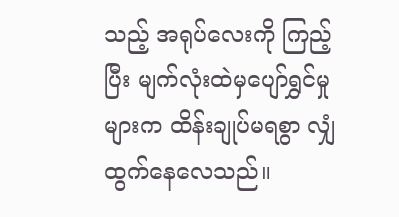သည့် အရုပ်လေးကို ကြည့်ပြီး မျက်လုံးထဲမှ‌ပျော်ရွှင်မှုများက ထိန်းချုပ်မရစွာ လျှံထွက်နေလေသည်။